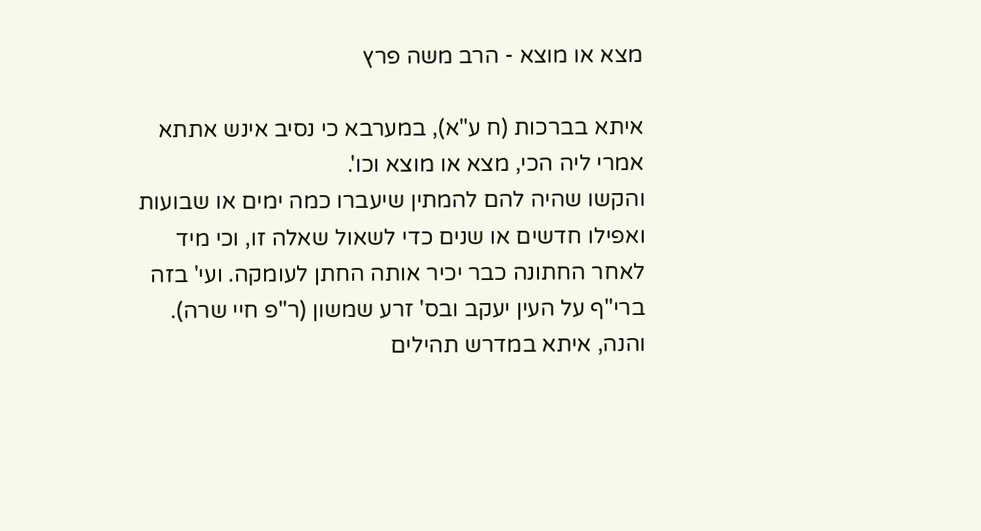מצא או מוצא - הרב משה פרץ

איתא בברכות (ח ע"א), במערבא כי נסיב אינש אתתא אמרי ליה הכי, מצא או מוצא וכו'.
והקשו שהיה להם להמתין שיעברו כמה ימים או שבועות ואפילו חדשים או שנים כדי לשאול שאלה זו, וכי מיד לאחר החתונה כבר יכיר אותה החתן לעומקה. ועי' בזה ברי"ף על העין יעקב ובס' זרע שמשון (ר"פ חיי שרה).
והנה, איתא במדרש תהילים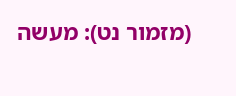(מזמור נט): מעשה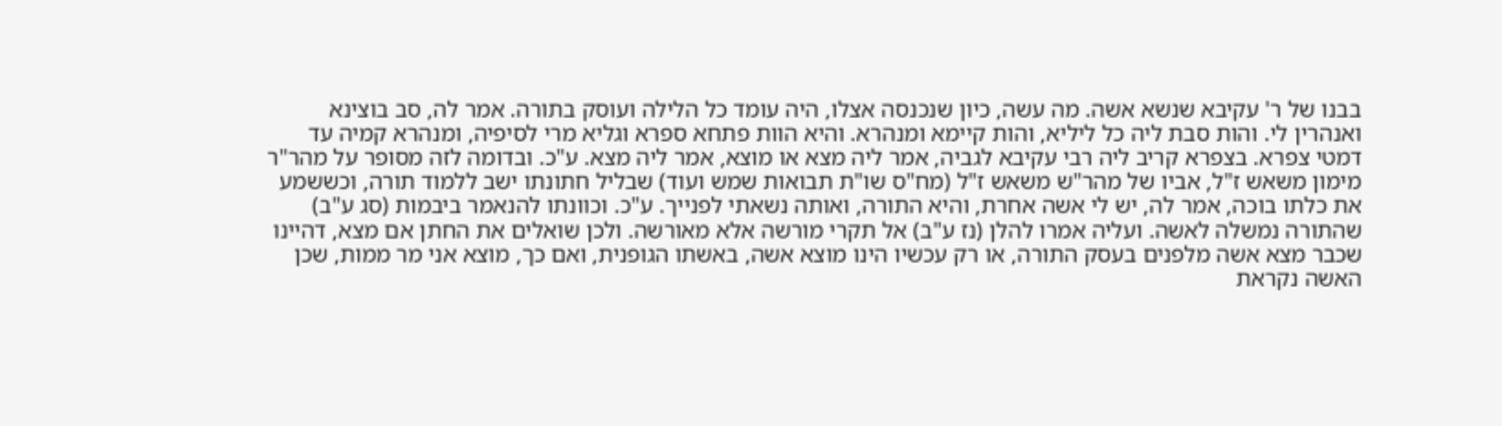בבנו של ר' עקיבא שנשא אשה. מה עשה, כיון שנכנסה אצלו, היה עומד כל הלילה ועוסק בתורה. אמר לה, סב בוצינא ואנהרין לי. והות סבת ליה כל ליליא, והות קיימא ומנהרא. והיא הוות פתחא ספרא וגליא מרי לסיפיה, ומנהרא קמיה עד דמטי צפרא. בצפרא קריב ליה רבי עקיבא לגביה, אמר ליה מצא או מוצא, אמר ליה מצא. ע"כ. ובדומה לזה מסופר על מהר"ר מימון משאש ז"ל, אביו של מהר"ש משאש ז"ל (מח"ס שו"ת תבואות שמש ועוד) שבליל חתונתו ישב ללמוד תורה, וכששמע את כלתו בוכה, אמר לה, יש לי אשה אחרת, והיא התורה, ואותה נשאתי לפנייך. ע"כ. וכוונתו להנאמר ביבמות (סג ע"ב) שהתורה נמשלה לאשה. ועליה אמרו להלן (נז ע"ב) אל תקרי מורשה אלא מאורשה. ולכן שואלים את החתן אם מצא, דהיינו שכבר מצא אשה מלפנים בעסק התורה, או רק עכשיו הינו מוצא אשה, באשתו הגופנית, ואם כך, מוצא אני מר ממות, שכן האשה נקראת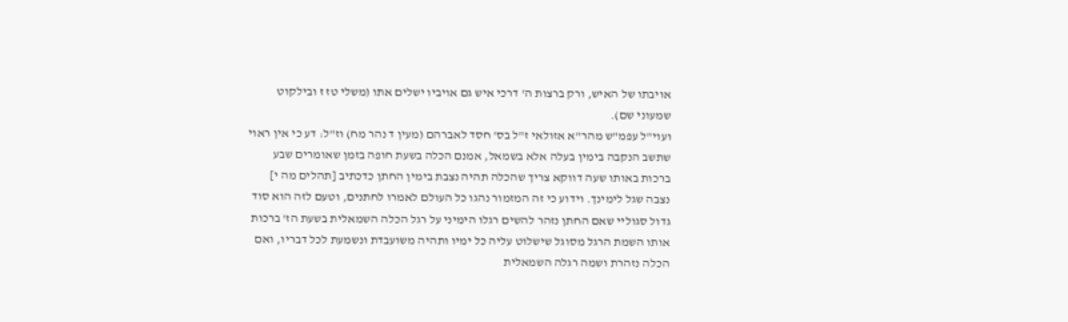אויבתו של האיש, ורק ברצות ה' דרכי איש גם אויביו ישלים אתו (משלי טז ז ובילקוט שמעוני שם).
ועוי"ל עפמ"ש מהר"א אזולאי ז"ל בס' חסד לאברהם (מעין ד נהר מח) וז"ל: דע כי אין ראוי שתשב הנקבה בימין בעלה אלא בשמאל, אמנם הכלה בשעת חופה בזמן שאומרים שבע ברכות באותו שעה דווקא צריך שהכלה תהיה נצבת בימין החתן כדכתיב [תהלים מה י] נצבה שגל לימינך. וידוע כי זה המזמור נהגו כל העולם לאמרו לחתנים, וטעם לזה הוא סוד גדול סגוליי שאם החתן נזהר להשים רגלו הימיני על רגל הכלה השמאלית בשעת הז' ברכות אותו השמת הרגל מסוגל שישלוט עליה כל ימיו ותהיה משועבדת ונשמעת לכל דבריו, ואם הכלה נזהרת ושמה רגלה השמאלית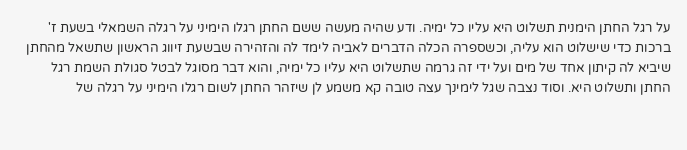על רגל החתן הימנית תשלוט היא עליו כל ימיה. ודע שהיה מעשה ששם החתן רגלו הימיני על רגלה השמאלי בשעת ז' ברכות כדי שישלוט הוא עליה, וכשספרה הכלה הדברים לאביה לימד לה והזהירה שבשעת זיווג הראשון שתשאל מהחתן שיביא לה קיתון אחד של מים ועל ידי זה גרמה שתשלוט היא עליו כל ימיה, והוא דבר מסוגל לבטל סגולת השמת רגל החתן ותשלוט היא. וסוד נצבה שגל לימינך עצה טובה קא משמע לן שיזהר החתן לשום רגלו הימיני על רגלה של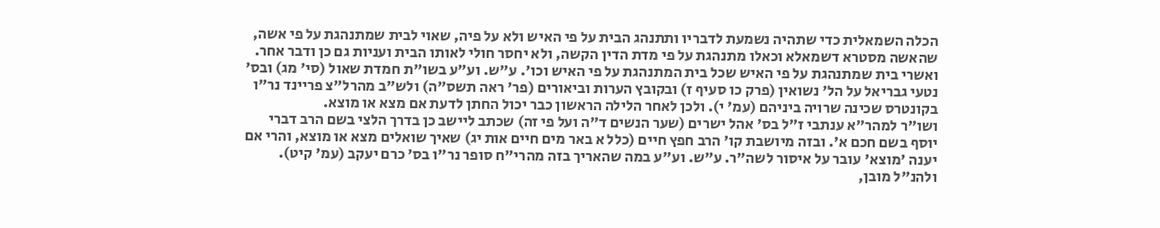הכלה השמאלית כדי שתהיה נשמעת לדבריו ותתנהג הבית על פי האיש ולא על פיה, שאוי לבית שמתנהגת על פי אשה, שהאשה מסטרא דשמאלא וכאלו מתנהגת על פי מדת הדין הקשה, ולא יחסר חולי לאותו הבית ועניות גם כן ודבר אחר. ואשרי בית שמתנהגת על פי האיש שכל בית המתנהגת על פי האיש וכו'. ע"ש. וע"ע בשו"ת חמדת שאול (סי' מג) ובס' נטעי גבריאל על הל' נשואין (פרק כו סעיף ז) ובקובץ הערות וביאורים (פר' ראה תשס"ה) ולש"ב מהרל"צ פריינד נר"ו בקונטרס שכינה שרויה ביניהם (עמ' י). ולכן לאחר הלילה הראשון כבר יכול החתן לדעת אם מצא או מוצא.
ושו"ר למהר"א ענתבי ז"ל בס' אהל ישרים (שער הנשים ד"ה ועל פי זה) שכתב ליישב כן בדרך הלצי בשם הרב דברי יוסף בשם חכם א'. ובזה מיושבת קו' הרב חפץ חיים (כלל א באר מים חיים אות יג) שאיך שואלים מצא או מוצא, והרי אם יענה 'מוצא' עובר על איסור לשה"ר. ע"ש. וע"ע במה שהאריך בזה מהרי"ח סופר נר"ו בס' כרם יעקב (עמ' קיט). ולהנ"ל מובן,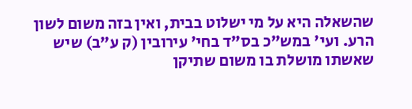שהשאלה היא על מי ישלוט בבית, ואין בזה משום לשון הרע. ועי' במש"כ בס"ד בחי' עירובין (ק ע"ב) שיש שאשתו מושלת בו משום שתיקן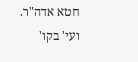חטא אדה"ר. ועי' בקו'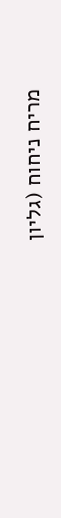מריח ניחוח (גליון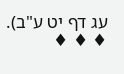עג דף יט ע"ב).
♦ ♦ ♦